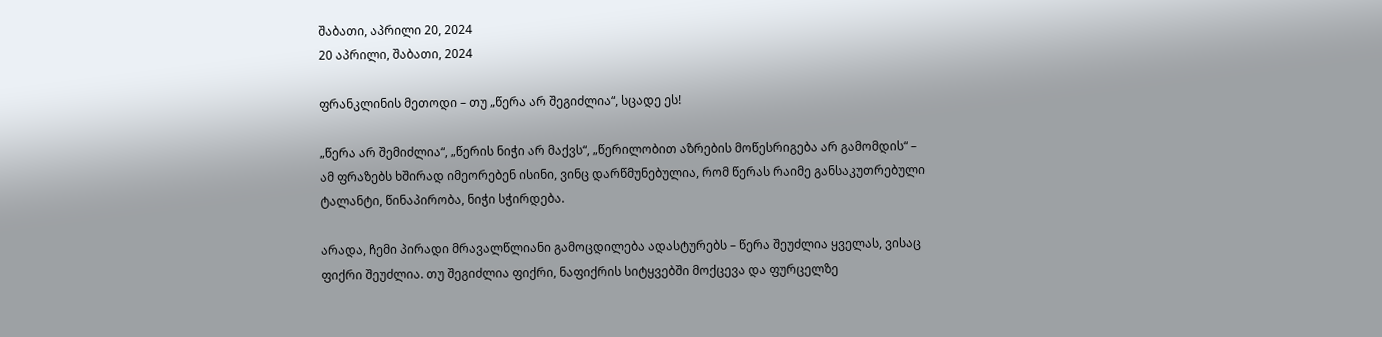შაბათი, აპრილი 20, 2024
20 აპრილი, შაბათი, 2024

ფრანკლინის მეთოდი – თუ „წერა არ შეგიძლია“, სცადე ეს!

„წერა არ შემიძლია“, „წერის ნიჭი არ მაქვს“, „წერილობით აზრების მოწესრიგება არ გამომდის“ – ამ ფრაზებს ხშირად იმეორებენ ისინი, ვინც დარწმუნებულია, რომ წერას რაიმე განსაკუთრებული ტალანტი, წინაპირობა, ნიჭი სჭირდება.

არადა, ჩემი პირადი მრავალწლიანი გამოცდილება ადასტურებს – წერა შეუძლია ყველას, ვისაც ფიქრი შეუძლია. თუ შეგიძლია ფიქრი, ნაფიქრის სიტყვებში მოქცევა და ფურცელზე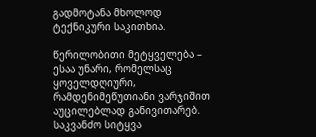გადმოტანა მხოლოდ ტექნიკური საკითხია.

წერილობითი მეტყველება – ესაა უნარი, რომელსაც ყოველდღიური, რამდენიმეწუთიანი ვარჯიშით აუცილებლად განივითარებ. საკვანძო სიტყვა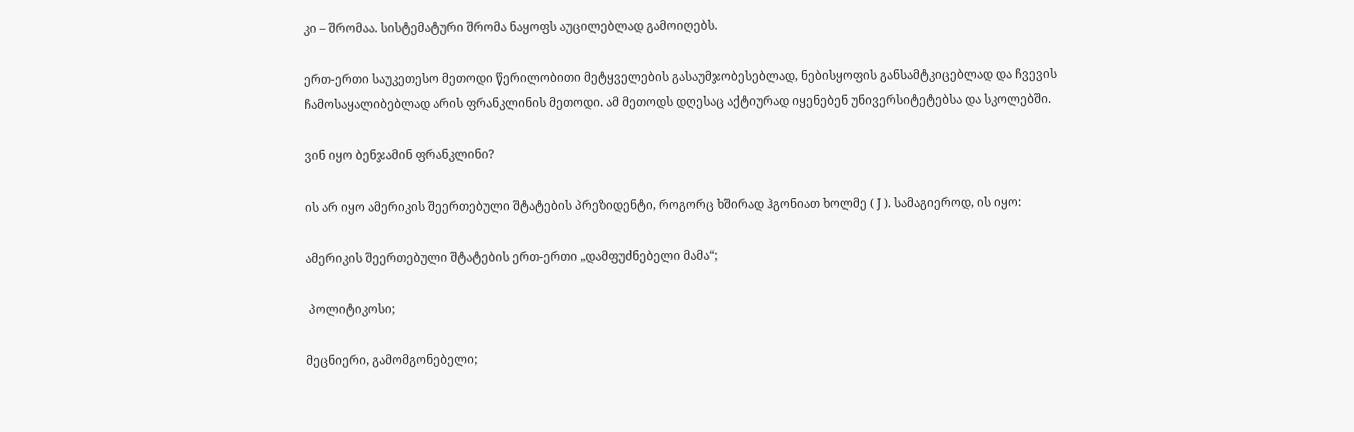კი – შრომაა. სისტემატური შრომა ნაყოფს აუცილებლად გამოიღებს.

ერთ-ერთი საუკეთესო მეთოდი წერილობითი მეტყველების გასაუმჯობესებლად, ნებისყოფის განსამტკიცებლად და ჩვევის ჩამოსაყალიბებლად არის ფრანკლინის მეთოდი. ამ მეთოდს დღესაც აქტიურად იყენებენ უნივერსიტეტებსა და სკოლებში.

ვინ იყო ბენჯამინ ფრანკლინი?

ის არ იყო ამერიკის შეერთებული შტატების პრეზიდენტი, როგორც ხშირად ჰგონიათ ხოლმე ( J ). სამაგიეროდ, ის იყო:

ამერიკის შეერთებული შტატების ერთ-ერთი „დამფუძნებელი მამა“;

 პოლიტიკოსი;

მეცნიერი, გამომგონებელი;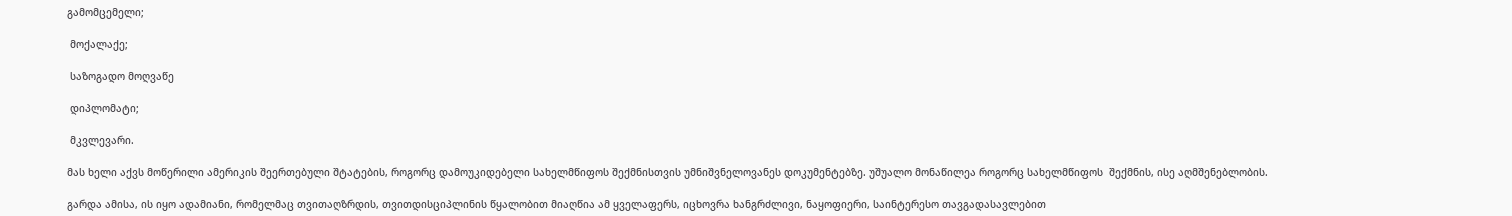გამომცემელი;

 მოქალაქე;

 საზოგადო მოღვაწე

 დიპლომატი;

 მკვლევარი.

მას ხელი აქვს მოწერილი ამერიკის შეერთებული შტატების, როგორც დამოუკიდებელი სახელმწიფოს შექმნისთვის უმნიშვნელოვანეს დოკუმენტებზე. უშუალო მონაწილეა როგორც სახელმწიფოს  შექმნის, ისე აღმშენებლობის.

გარდა ამისა, ის იყო ადამიანი, რომელმაც თვითაღზრდის, თვითდისციპლინის წყალობით მიაღწია ამ ყველაფერს, იცხოვრა ხანგრძლივი, ნაყოფიერი, საინტერესო თავგადასავლებით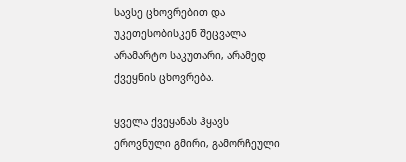სავსე ცხოვრებით და უკეთესობისკენ შეცვალა არამარტო საკუთარი, არამედ ქვეყნის ცხოვრება.

ყველა ქვეყანას ჰყავს ეროვნული გმირი, გამორჩეული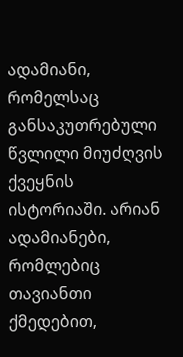ადამიანი, რომელსაც განსაკუთრებული წვლილი მიუძღვის ქვეყნის ისტორიაში. არიან ადამიანები, რომლებიც თავიანთი ქმედებით,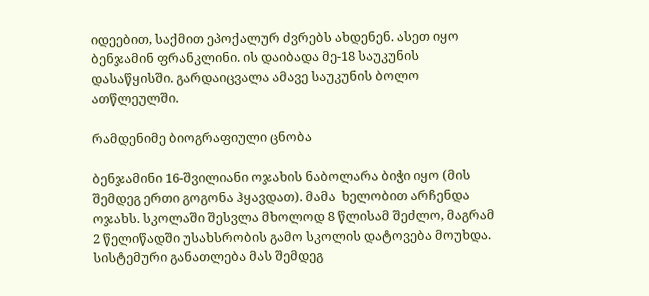იდეებით, საქმით ეპოქალურ ძვრებს ახდენენ. ასეთ იყო ბენჯამინ ფრანკლინი. ის დაიბადა მე-18 საუკუნის დასაწყისში. გარდაიცვალა ამავე საუკუნის ბოლო ათწლეულში.

რამდენიმე ბიოგრაფიული ცნობა

ბენჯამინი 16-შვილიანი ოჯახის ნაბოლარა ბიჭი იყო (მის შემდეგ ერთი გოგონა ჰყავდათ). მამა  ხელობით არჩენდა ოჯახს. სკოლაში შესვლა მხოლოდ 8 წლისამ შეძლო, მაგრამ 2 წელიწადში უსახსრობის გამო სკოლის დატოვება მოუხდა. სისტემური განათლება მას შემდეგ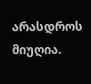არასდროს მიუღია.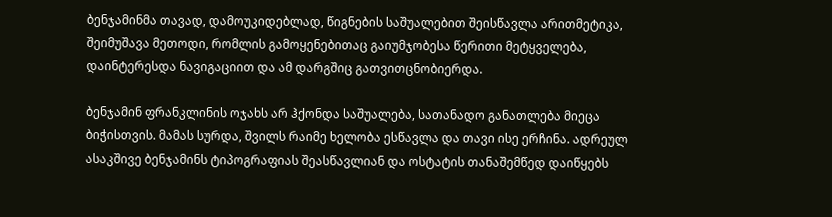ბენჯამინმა თავად, დამოუკიდებლად, წიგნების საშუალებით შეისწავლა არითმეტიკა, შეიმუშავა მეთოდი, რომლის გამოყენებითაც გაიუმჯობესა წერითი მეტყველება, დაინტერესდა ნავიგაციით და ამ დარგშიც გათვითცნობიერდა.

ბენჯამინ ფრანკლინის ოჯახს არ ჰქონდა საშუალება, სათანადო განათლება მიეცა ბიჭისთვის. მამას სურდა, შვილს რაიმე ხელობა ესწავლა და თავი ისე ერჩინა. ადრეულ ასაკშივე ბენჯამინს ტიპოგრაფიას შეასწავლიან და ოსტატის თანაშემწედ დაიწყებს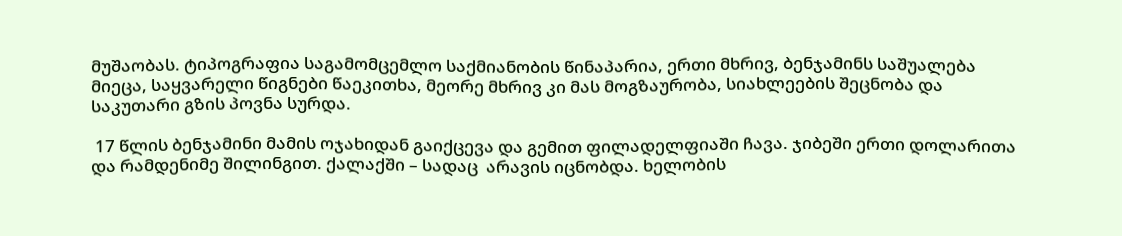მუშაობას. ტიპოგრაფია საგამომცემლო საქმიანობის წინაპარია, ერთი მხრივ, ბენჯამინს საშუალება მიეცა, საყვარელი წიგნები წაეკითხა, მეორე მხრივ კი მას მოგზაურობა, სიახლეების შეცნობა და საკუთარი გზის პოვნა სურდა.

 17 წლის ბენჯამინი მამის ოჯახიდან გაიქცევა და გემით ფილადელფიაში ჩავა. ჯიბეში ერთი დოლარითა და რამდენიმე შილინგით. ქალაქში – სადაც  არავის იცნობდა. ხელობის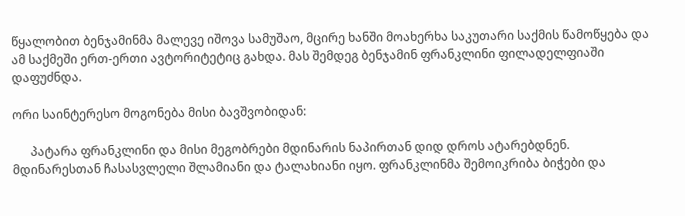წყალობით ბენჯამინმა მალევე იშოვა სამუშაო, მცირე ხანში მოახერხა საკუთარი საქმის წამოწყება და ამ საქმეში ერთ-ერთი ავტორიტეტიც გახდა. მას შემდეგ ბენჯამინ ფრანკლინი ფილადელფიაში დაფუძნდა.

ორი საინტერესო მოგონება მისი ბავშვობიდან:

      პატარა ფრანკლინი და მისი მეგობრები მდინარის ნაპირთან დიდ დროს ატარებდნენ. მდინარესთან ჩასასვლელი შლამიანი და ტალახიანი იყო. ფრანკლინმა შემოიკრიბა ბიჭები და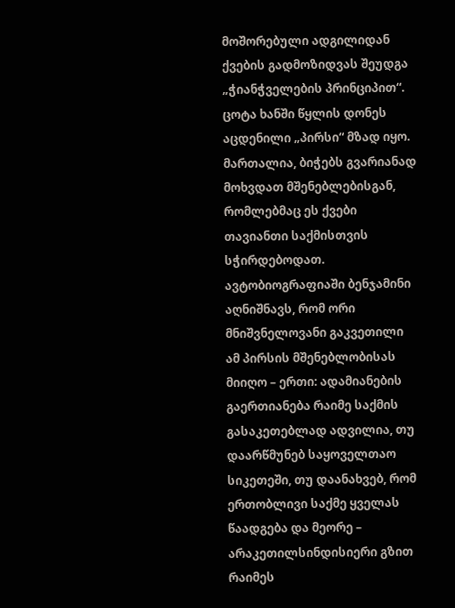მოშორებული ადგილიდან ქვების გადმოზიდვას შეუდგა „ჭიანჭველების პრინციპით“. ცოტა ხანში წყლის დონეს აცდენილი „პირსი“ მზად იყო. მართალია, ბიჭებს გვარიანად მოხვდათ მშენებლებისგან, რომლებმაც ეს ქვები თავიანთი საქმისთვის სჭირდებოდათ. ავტობიოგრაფიაში ბენჯამინი აღნიშნავს, რომ ორი მნიშვნელოვანი გაკვეთილი ამ პირსის მშენებლობისას მიიღო – ერთი: ადამიანების გაერთიანება რაიმე საქმის გასაკეთებლად ადვილია, თუ დაარწმუნებ საყოველთაო სიკეთეში, თუ დაანახვებ, რომ ერთობლივი საქმე ყველას წაადგება და მეორე – არაკეთილსინდისიერი გზით რაიმეს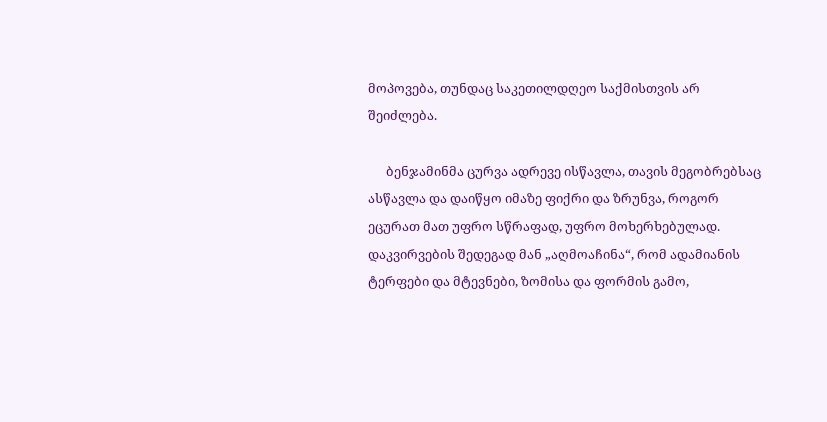მოპოვება, თუნდაც საკეთილდღეო საქმისთვის არ შეიძლება.

      ბენჯამინმა ცურვა ადრევე ისწავლა, თავის მეგობრებსაც ასწავლა და დაიწყო იმაზე ფიქრი და ზრუნვა, როგორ ეცურათ მათ უფრო სწრაფად, უფრო მოხერხებულად. დაკვირვების შედეგად მან „აღმოაჩინა“, რომ ადამიანის ტერფები და მტევნები, ზომისა და ფორმის გამო,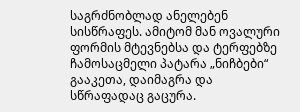საგრძნობლად ანელებენ სისწრაფეს. ამიტომ მან ოვალური ფორმის მტევნებსა და ტერფებზე ჩამოსაცმელი პატარა „ნიჩბები“ გააკეთა, დაიმაგრა და სწრაფადაც გაცურა.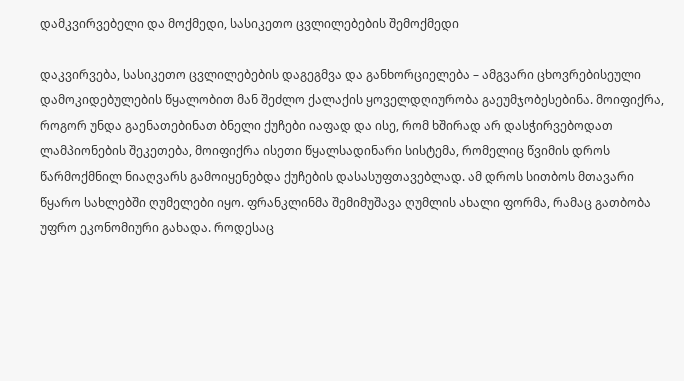დამკვირვებელი და მოქმედი, სასიკეთო ცვლილებების შემოქმედი

დაკვირვება, სასიკეთო ცვლილებების დაგეგმვა და განხორციელება – ამგვარი ცხოვრებისეული დამოკიდებულების წყალობით მან შეძლო ქალაქის ყოველდღიურობა გაეუმჯობესებინა. მოიფიქრა, როგორ უნდა გაენათებინათ ბნელი ქუჩები იაფად და ისე, რომ ხშირად არ დასჭირვებოდათ ლამპიონების შეკეთება, მოიფიქრა ისეთი წყალსადინარი სისტემა, რომელიც წვიმის დროს წარმოქმნილ ნიაღვარს გამოიყენებდა ქუჩების დასასუფთავებლად. ამ დროს სითბოს მთავარი წყარო სახლებში ღუმელები იყო. ფრანკლინმა შემიმუშავა ღუმლის ახალი ფორმა, რამაც გათბობა უფრო ეკონომიური გახადა. როდესაც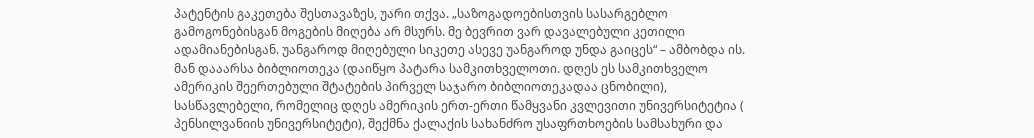პატენტის გაკეთება შესთავაზეს, უარი თქვა. „საზოგადოებისთვის სასარგებლო გამოგონებისგან მოგების მიღება არ მსურს. მე ბევრით ვარ დავალებული კეთილი ადამიანებისგან. უანგაროდ მიღებული სიკეთე ასევე უანგაროდ უნდა გაიცეს“ – ამბობდა ის. მან დააარსა ბიბლიოთეკა (დაიწყო პატარა სამკითხველოთი. დღეს ეს სამკითხველო ამერიკის შეერთებული შტატების პირველ საჯარო ბიბლიოთეკადაა ცნობილი), სასწავლებელი, რომელიც დღეს ამერიკის ერთ-ერთი წამყვანი კვლევითი უნივერსიტეტია ( პენსილვანიის უნივერსიტეტი), შექმნა ქალაქის სახანძრო უსაფრთხოების სამსახური და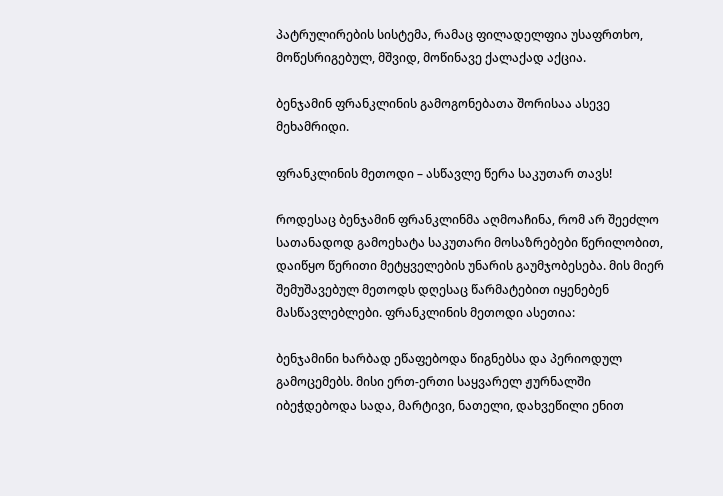პატრულირების სისტემა, რამაც ფილადელფია უსაფრთხო, მოწესრიგებულ, მშვიდ, მოწინავე ქალაქად აქცია.

ბენჯამინ ფრანკლინის გამოგონებათა შორისაა ასევე მეხამრიდი.

ფრანკლინის მეთოდი – ასწავლე წერა საკუთარ თავს!

როდესაც ბენჯამინ ფრანკლინმა აღმოაჩინა, რომ არ შეეძლო სათანადოდ გამოეხატა საკუთარი მოსაზრებები წერილობით, დაიწყო წერითი მეტყველების უნარის გაუმჯობესება. მის მიერ შემუშავებულ მეთოდს დღესაც წარმატებით იყენებენ მასწავლებლები. ფრანკლინის მეთოდი ასეთია:

ბენჯამინი ხარბად ეწაფებოდა წიგნებსა და პერიოდულ გამოცემებს. მისი ერთ-ერთი საყვარელ ჟურნალში იბეჭდებოდა სადა, მარტივი, ნათელი, დახვეწილი ენით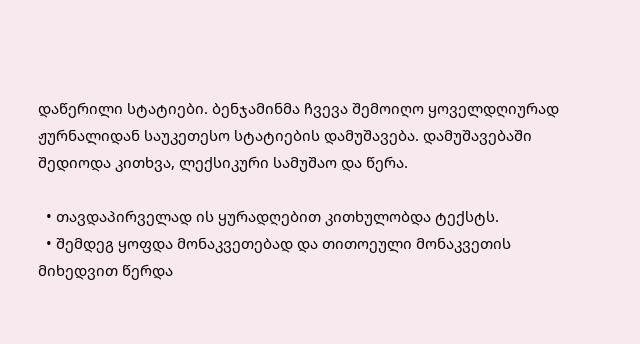დაწერილი სტატიები. ბენჯამინმა ჩვევა შემოიღო ყოველდღიურად ჟურნალიდან საუკეთესო სტატიების დამუშავება. დამუშავებაში შედიოდა კითხვა, ლექსიკური სამუშაო და წერა.

  • თავდაპირველად ის ყურადღებით კითხულობდა ტექსტს.
  • შემდეგ ყოფდა მონაკვეთებად და თითოეული მონაკვეთის მიხედვით წერდა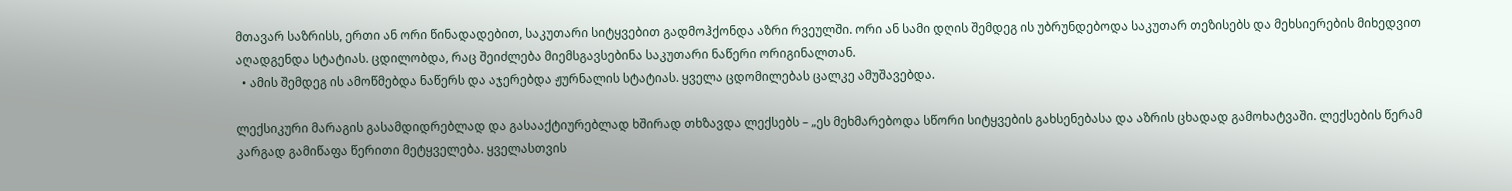მთავარ საზრისს, ერთი ან ორი წინადადებით, საკუთარი სიტყვებით გადმოჰქონდა აზრი რვეულში. ორი ან სამი დღის შემდეგ ის უბრუნდებოდა საკუთარ თეზისებს და მეხსიერების მიხედვით აღადგენდა სტატიას. ცდილობდა, რაც შეიძლება მიემსგავსებინა საკუთარი ნაწერი ორიგინალთან.
  • ამის შემდეგ ის ამოწმებდა ნაწერს და აჯერებდა ჟურნალის სტატიას. ყველა ცდომილებას ცალკე ამუშავებდა.

ლექსიკური მარაგის გასამდიდრებლად და გასააქტიურებლად ხშირად თხზავდა ლექსებს – „ეს მეხმარებოდა სწორი სიტყვების გახსენებასა და აზრის ცხადად გამოხატვაში. ლექსების წერამ კარგად გამიწაფა წერითი მეტყველება. ყველასთვის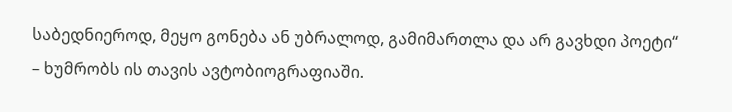საბედნიეროდ, მეყო გონება ან უბრალოდ, გამიმართლა და არ გავხდი პოეტი“ – ხუმრობს ის თავის ავტობიოგრაფიაში.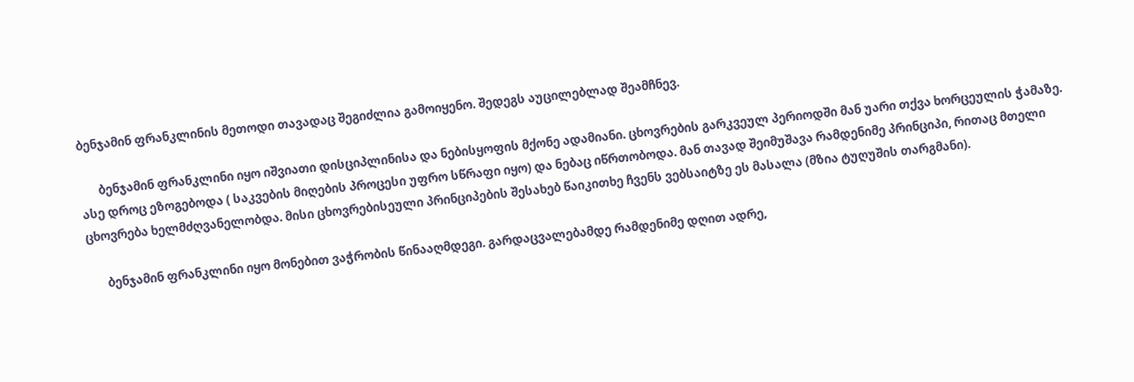ბენჯამინ ფრანკლინის მეთოდი თავადაც შეგიძლია გამოიყენო. შედეგს აუცილებლად შეამჩნევ.

      ბენჯამინ ფრანკლინი იყო იშვიათი დისციპლინისა და ნებისყოფის მქონე ადამიანი. ცხოვრების გარკვეულ პერიოდში მან უარი თქვა ხორცეულის ჭამაზე. ასე დროც ეზოგებოდა ( საკვების მიღების პროცესი უფრო სწრაფი იყო) და ნებაც იწრთობოდა. მან თავად შეიმუშავა რამდენიმე პრინციპი, რითაც მთელი ცხოვრება ხელმძღვანელობდა. მისი ცხოვრებისეული პრინციპების შესახებ წაიკითხე ჩვენს ვებსაიტზე ეს მასალა (მზია ტუღუშის თარგმანი).

      ბენჯამინ ფრანკლინი იყო მონებით ვაჭრობის წინააღმდეგი. გარდაცვალებამდე რამდენიმე დღით ადრე,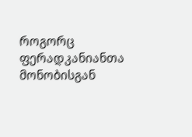როგორც ფერადკანიანთა მონობისგან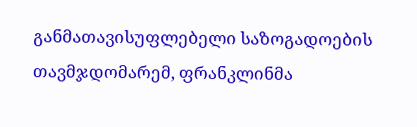განმათავისუფლებელი საზოგადოების თავმჯდომარემ, ფრანკლინმა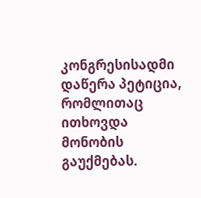კონგრესისადმი დაწერა პეტიცია, რომლითაც ითხოვდა  მონობის გაუქმებას.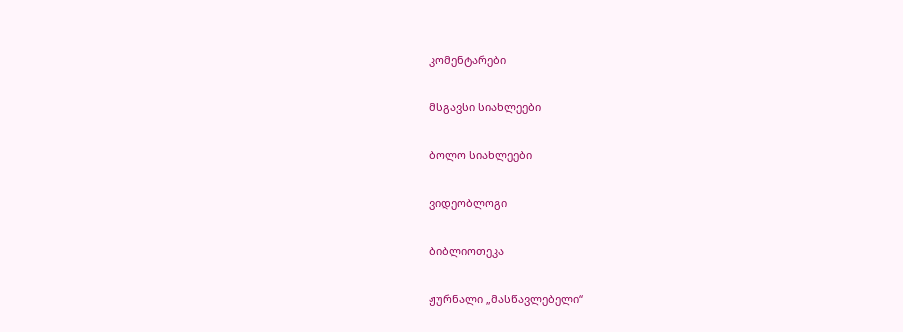კომენტარები

მსგავსი სიახლეები

ბოლო სიახლეები

ვიდეობლოგი

ბიბლიოთეკა

ჟურნალი „მასწავლებელი“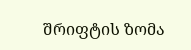შრიფტის ზომა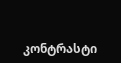კონტრასტი